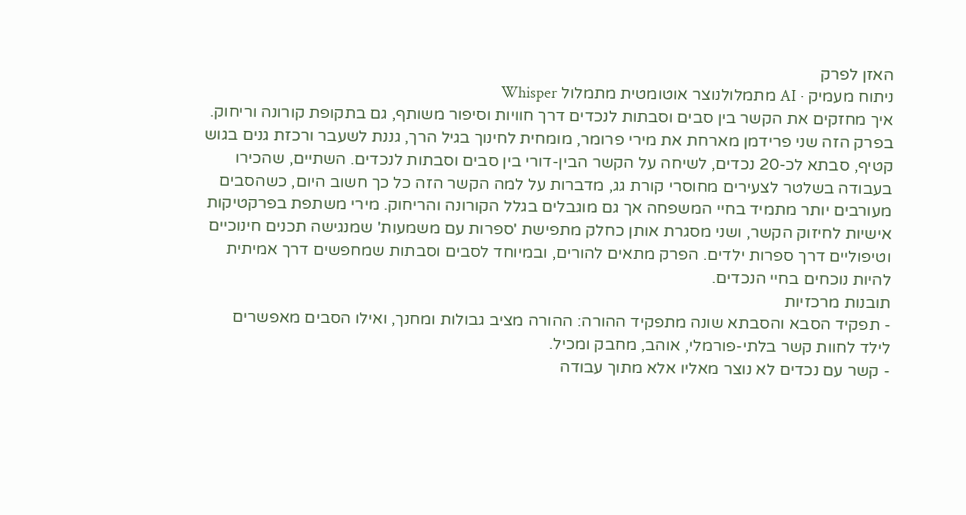האזן לפרק
ניתוח מעמיק · AI מתמלולנוצר אוטומטית מתמלול Whisper
איך מחזקים את הקשר בין סבים וסבתות לנכדים דרך חוויות וסיפור משותף, גם בתקופת קורונה וריחוק.
בפרק הזה שני פרידמן מארחת את מירי פרומר, מומחית לחינוך בגיל הרך, גננת לשעבר ורכזת גנים בגוש קטיף, סבתא לכ-20 נכדים, לשיחה על הקשר הבין-דורי בין סבים וסבתות לנכדים. השתיים, שהכירו בעבודה בשלטר לצעירים מחוסרי קורת גג, מדברות על למה הקשר הזה כל כך חשוב היום, כשהסבים מעורבים יותר מתמיד בחיי המשפחה אך גם מוגבלים בגלל הקורונה והריחוק. מירי משתפת בפרקטיקות אישיות לחיזוק הקשר, ושני מסגרת אותן כחלק מתפישת 'ספרות עם משמעות' שמנגישה תכנים חינוכיים וטיפוליים דרך ספרות ילדים. הפרק מתאים להורים, ובמיוחד לסבים וסבתות שמחפשים דרך אמיתית להיות נוכחים בחיי הנכדים.
תובנות מרכזיות
- תפקיד הסבא והסבתא שונה מתפקיד ההורה: ההורה מציב גבולות ומחנך, ואילו הסבים מאפשרים לילד לחוות קשר בלתי-פורמלי, אוהב, מחבק ומכיל.
- קשר עם נכדים לא נוצר מאליו אלא מתוך עבודה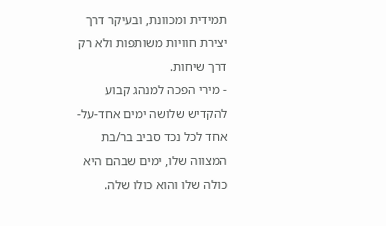תמידית ומכוונת, ובעיקר דרך יצירת חוויות משותפות ולא רק דרך שיחות.
- מירי הפכה למנהג קבוע להקדיש שלושה ימים אחד-על-אחד לכל נכד סביב בר/בת המצווה שלו, ימים שבהם היא כולה שלו והוא כולו שלה.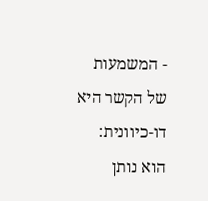- המשמעות של הקשר היא דו-כיוונית: הוא נותן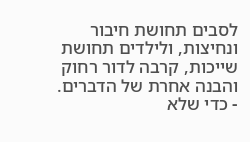לסבים תחושת חיבור ונחיצות, ולילדים תחושת שייכות, קרבה לדור רחוק והבנה אחרת של הדברים.
- כדי שלא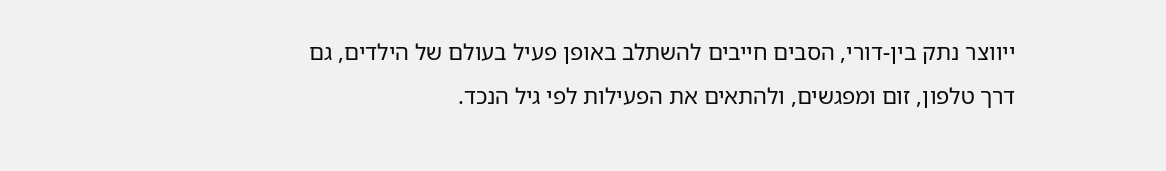ייווצר נתק בין-דורי, הסבים חייבים להשתלב באופן פעיל בעולם של הילדים, גם דרך טלפון, זום ומפגשים, ולהתאים את הפעילות לפי גיל הנכד.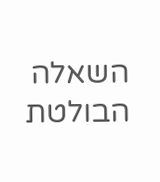השאלה הבולטת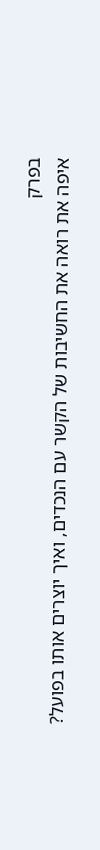בפרק
איפה את רואה את החשיבות של הקשר עם הנכדים, ואיך יוצרים אותו בפועל?